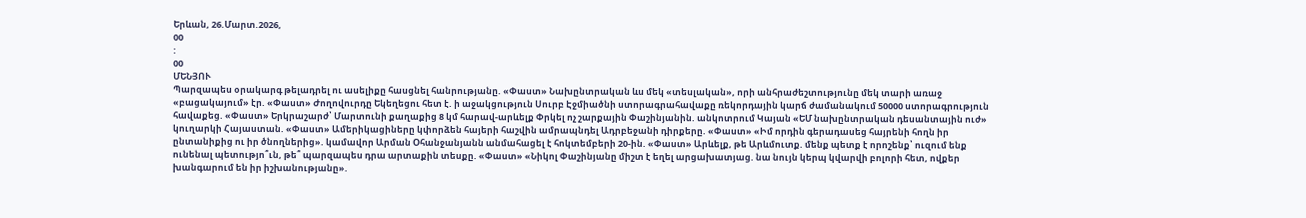Երևան, 26.Մարտ.2026,
00
:
00
ՄԵՆՅՈՒ
Պարզապես օրակարգ թելադրել ու ասելիքը հասցնել հանրությանը. «Փաստ» Նախընտրական ևս մեկ «տեսլական», որի անհրաժեշտությունը մեկ տարի առաջ «բացակայում» էր. «Փաստ» Ժողովուրդը Եկեղեցու հետ է. ի աջակցություն Սուրբ Էջմիածնի ստորագրահավաքը ռեկորդային կարճ ժամանակում 50000 ստորագրություն հավաքեց. «Փաստ» Երկրաշարժ՝ Մարտունի քաղաքից 8 կմ հարավ-արևելք Փրկել ոչ շարքային Փաշինյանին. անկոտրում Կայան «ԵՄ նախընտրական դեսանտային ուժ» կուղարկի Հայաստան. «Փաստ» Ամերիկացիները կփորձեն հայերի հաշվին ամրապնդել Ադրբեջանի դիրքերը. «Փաստ» «Իմ որդին գերադասեց հայրենի հողն իր ընտանիքից ու իր ծնողներից». կամավոր Արման Օհանջանյանն անմահացել է հոկտեմբերի 20-ին. «Փաստ» Արևելք, թե Արևմուտք. մենք պետք է որոշենք՝ ուզում ենք ունենալ պետությո՞ւն, թե՞ պարզապես դրա արտաքին տեսքը. «Փաստ» «Նիկոլ Փաշինյանը միշտ է եղել արցախատյաց. նա նույն կերպ կվարվի բոլորի հետ, ովքեր խանգարում են իր իշխանությանը».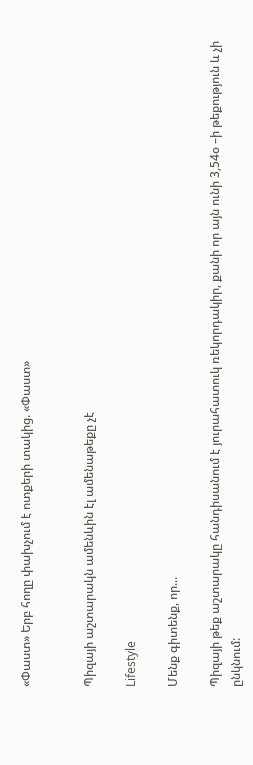«Փաստ» Երբ հողը փախչում է ոտքերի տակից. «Փաստ»


Պիզայի աշտարակն ամենևին էլ ամենաթեքը չէ

Lifestyle

Մենք գիտենք, որ...

Պիզայի թեք աշտարակը հանդիսանում է յուրահատուկ ռեկորդակիր, քանի որ այն ունի 3,54օ –ի թեքություն և չի ընկնում: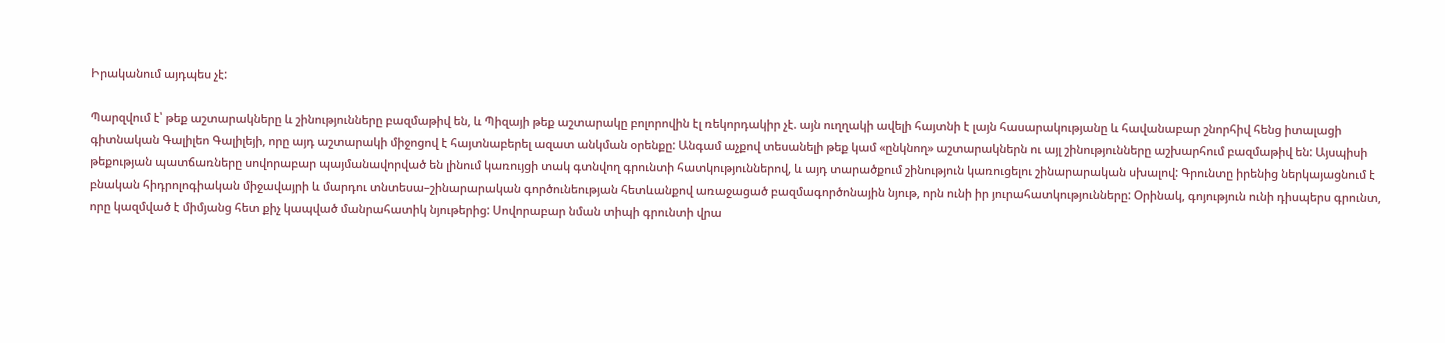Իրականում այդպես չէ:

Պարզվում է՝ թեք աշտարակները և շինությունները բազմաթիվ են, և Պիզայի թեք աշտարակը բոլորովին էլ ռեկորդակիր չէ. այն ուղղակի ավելի հայտնի է լայն հասարակությանը և հավանաբար շնորհիվ հենց իտալացի գիտնական Գալիլեո Գալիլեյի, որը այդ աշտարակի միջոցով է հայտնաբերել ազատ անկման օրենքը: Անգամ աչքով տեսանելի թեք կամ «ընկնող» աշտարակներն ու այլ շինությունները աշխարհում բազմաթիվ են: Այսպիսի թեքության պատճառները սովորաբար պայմանավորված են լինում կառույցի տակ գտնվող գրունտի հատկություններով, և այդ տարածքում շինություն կառուցելու շինարարական սխալով: Գրունտը իրենից ներկայացնում է բնական հիդրոլոգիական միջավայրի և մարդու տնտեսա–շինարարական գործունեության հետևանքով առաջացած բազմագործոնային նյութ, որն ունի իր յուրահատկությունները: Օրինակ, գոյություն ունի դիսպերս գրունտ, որը կազմված է միմյանց հետ քիչ կապված մանրահատիկ նյութերից: Սովորաբար նման տիպի գրունտի վրա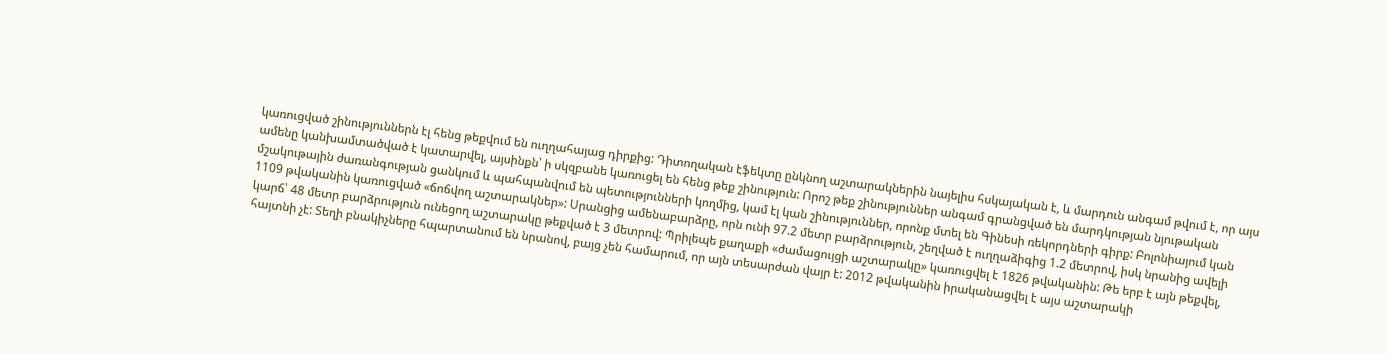կառուցված շինություններն էլ հենց թեքվում են ուղղահայաց դիրքից: Դիտողական էֆեկտը ընկնող աշտարակներին նայելիս հսկայական է, և մարդուն անգամ թվում է, որ այս ամենը կանխամտածված է կատարվել, այսինքն՝ ի սկզբանե կառուցել են հենց թեք շինություն: Որոշ թեք շինություններ անգամ գրանցված են մարդկության նյութական մշակութային ժառանգության ցանկում և պահպանվում են պետությունների կողմից, կամ էլ կան շինություններ, որոնք մտել են Գինեսի ռեկորդների գիրք: Բոլոնիայում կան 1109 թվականին կառուցված «ճոճվող աշտարակներ»: Սրանցից ամենաբարձրը, որն ունի 97.2 մետր բարձրություն, շեղված է ուղղաձիգից 1.2 մետրով, իսկ նրանից ավելի կարճ՝ 48 մետր բարձրություն ունեցող աշտարակը թեքված է 3 մետրով: Պրիլեպե քաղաքի «ժամացույցի աշտարակը» կառուցվել է 1826 թվականին: Թե երբ է այն թեքվել, հայտնի չէ: Տեղի բնակիչները հպարտանում են նրանով, բայց չեն համարում, որ այն տեսարժան վայր է: 2012 թվականին իրականացվել է այս աշտարակի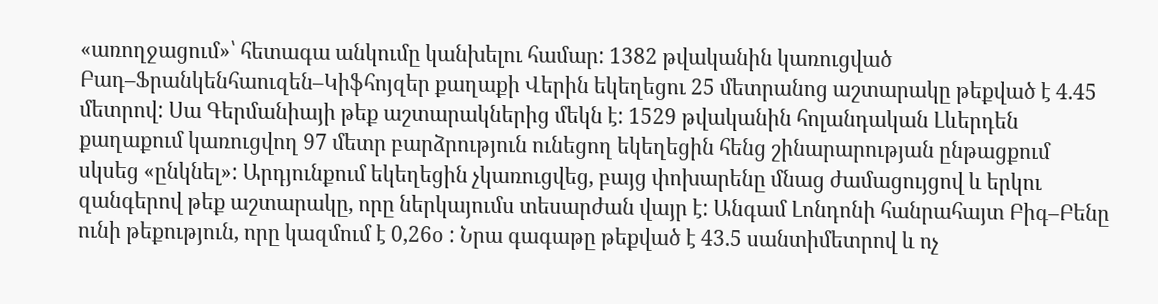«առողջացում»՝ հետագա անկումը կանխելու համար: 1382 թվականին կառուցված Բադ–Ֆրանկենհաուզեն–Կիֆհոյզեր քաղաքի Վերին եկեղեցու 25 մետրանոց աշտարակը թեքված է 4.45 մետրով: Սա Գերմանիայի թեք աշտարակներից մեկն է: 1529 թվականին հոլանդական Լևերդեն քաղաքում կառուցվող 97 մետր բարձրություն ունեցող եկեղեցին հենց շինարարության ընթացքում սկսեց «ընկնել»: Արդյունքում եկեղեցին չկառուցվեց, բայց փոխարենը մնաց ժամացույցով և երկու զանգերով թեք աշտարակը, որը ներկայումս տեսարժան վայր է: Անգամ Լոնդոնի հանրահայտ Բիգ–Բենը ունի թեքություն, որը կազմում է 0,26օ : Նրա գագաթը թեքված է 43.5 սանտիմետրով և ոչ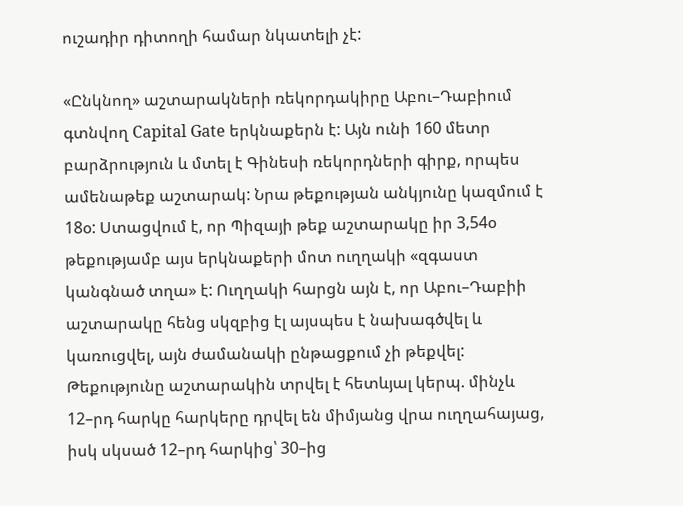ուշադիր դիտողի համար նկատելի չէ:

«Ընկնող» աշտարակների ռեկորդակիրը Աբու–Դաբիում գտնվող Capital Gate երկնաքերն է: Այն ունի 160 մետր բարձրություն և մտել է Գինեսի ռեկորդների գիրք, որպես ամենաթեք աշտարակ: Նրա թեքության անկյունը կազմում է 18օ: Ստացվում է, որ Պիզայի թեք աշտարակը իր 3,54օ թեքությամբ այս երկնաքերի մոտ ուղղակի «զգաստ կանգնած տղա» է: Ուղղակի հարցն այն է, որ Աբու–Դաբիի աշտարակը հենց սկզբից էլ այսպես է նախագծվել և կառուցվել, այն ժամանակի ընթացքում չի թեքվել: Թեքությունը աշտարակին տրվել է հետևյալ կերպ. մինչև 12–րդ հարկը հարկերը դրվել են միմյանց վրա ուղղահայաց, իսկ սկսած 12–րդ հարկից՝ 30–ից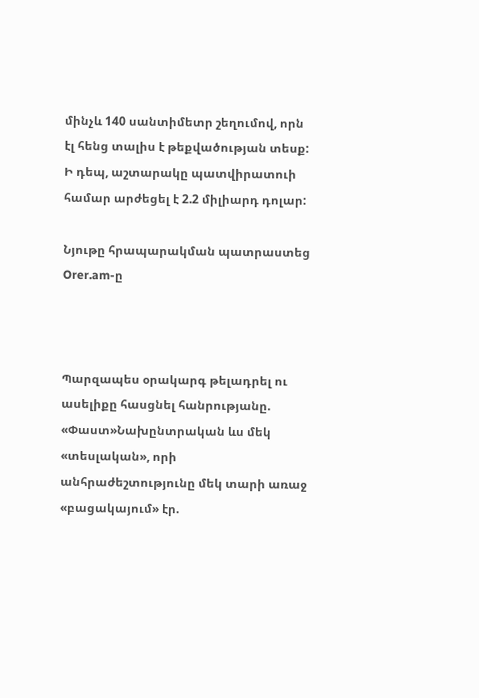մինչև 140 սանտիմետր շեղումով, որն էլ հենց տալիս է թեքվածության տեսք: Ի դեպ, աշտարակը պատվիրատուի համար արժեցել է 2.2 միլիարդ դոլար:

Նյութը հրապարակման պատրաստեց Orer.am-ը



Պարզապես օրակարգ թելադրել ու ասելիքը հասցնել հանրությանը. «Փաստ»Նախընտրական ևս մեկ «տեսլական», որի անհրաժեշտությունը մեկ տարի առաջ «բացակայում» էր.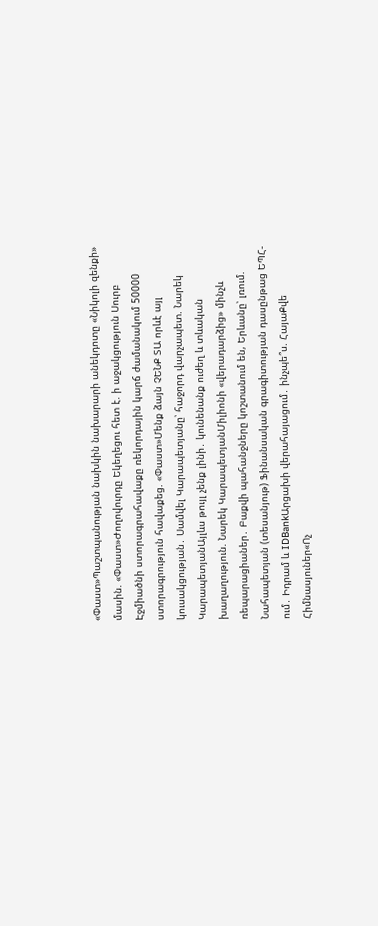«Փաստ»Պաշտպանության նախկին նախարարի անեկդոտը «Նիկոլի զենքի» մասին. «Փաստ»Ժողովուրդը Եկեղեցու հետ է. ի աջակցություն Սուրբ Էջմիածնի ստորագրահավաքը ռեկորդային կարճ ժամանակում 50000 ստորագրություն հավաքեց. «Փաստ»Մենք ձայն ՉԵՆՔ ՏԱ որևէ այլ կուսակցության․ Սամվել Կարապետյանը՝ հաջորդ վարչապետ. Նարեկ ԿարապետյանԱյլևս թույլ չենք լինի․ կունենանք ուժեղ և տևական խաղաղություն. Նարեկ ԿարապետյանՄիլիոնի «վերադարձից» մինչև ռեպարացիաներ․ Բաքվի պահանջները կոշտանում են, Երևանը՝ լռում. Նահապետյան (տեսանյութ) Ֆինանսական գրագիտության դասընթաց ԵՊՀ-ում․ Իդրամ և IDBankԱրցախի վերահայացում․ ինչպե՞ս. ՀայաՔվե Հիմնասյուներ«Ոչ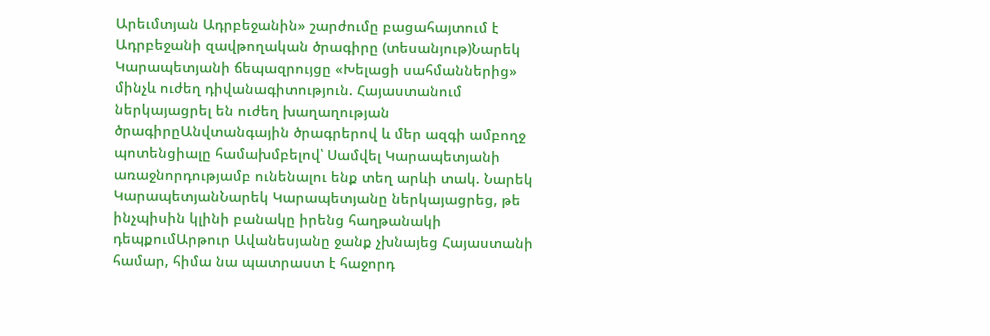Արեւմտյան Ադրբեջանին» շարժումը բացահայտում է Ադրբեջանի զավթողական ծրագիրը (տեսանյութ)Նարեկ Կարապետյանի ճեպազրույցը «Խելացի սահմաններից» մինչև ուժեղ դիվանագիտություն. Հայաստանում ներկայացրել են ուժեղ խաղաղության ծրագիրըԱնվտանգային ծրագրերով և մեր ազգի ամբողջ պոտենցիալը համախմբելով՝ Սամվել Կարապետյանի առաջնորդությամբ ունենալու ենք տեղ արևի տակ. Նարեկ ԿարապետյանՆարեկ Կարապետյանը ներկայացրեց, թե ինչպիսին կլինի բանակը իրենց հաղթանակի դեպքումԱրթուր Ավանեսյանը ջանք չխնայեց Հայաստանի համար, հիմա նա պատրաստ է հաջորդ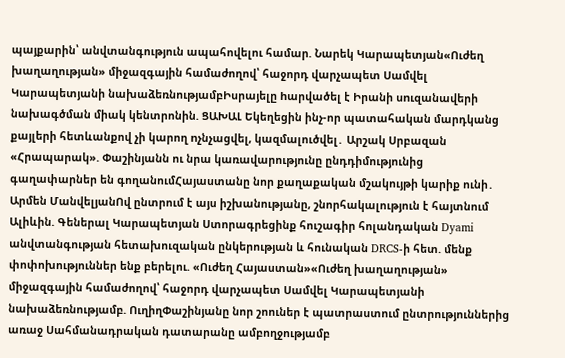պայքարին՝ անվտանգություն ապահովելու համար. Նարեկ Կարապետյան«Ուժեղ խաղաղության» միջազգային համաժողով՝ հաջորդ վարչապետ Սամվել Կարապետյանի նախաձեռնությամբԻսրայելը hարվածել է Իրանի սnւզանավերի նախագծման միակ կենտրոնին. ՑԱԽԱԼ Եկեղեցին ինչ-որ պատահական մարդկանց քայլերի հետևանքով չի կարող nչնչացվել, կազմալուծվել․ Արշակ Սրբազան «Հրապարակ». Փաշինյանն ու նրա կառավարությունը ընդդիմությունից գաղափարներ են գողանումՀայաստանը նոր քաղաքական մշակույթի կարիք ունի․ Արմեն ՄանվելյանՈվ ընտրում է այս իշխանությանը, շնորհակալություն է հայտնում Ալիևին. Գեներալ Կարապետյան Ստորագրեցինք հուշագիր հոլանդական Dyami անվտանգության հետախուզական ընկերության և հունական DRCS-ի հետ. մենք փոփոխություններ ենք բերելու. «Ուժեղ Հայաստան»«Ուժեղ խաղաղության» միջազգային համաժողով՝ հաջորդ վարչապետ Սամվել Կարապետյանի նախաձեռնությամբ. ՈւղիղՓաշինյանը նոր շոուներ է պատրաստում ընտրություններից առաջ Սահմանադրական դատարանը ամբողջությամբ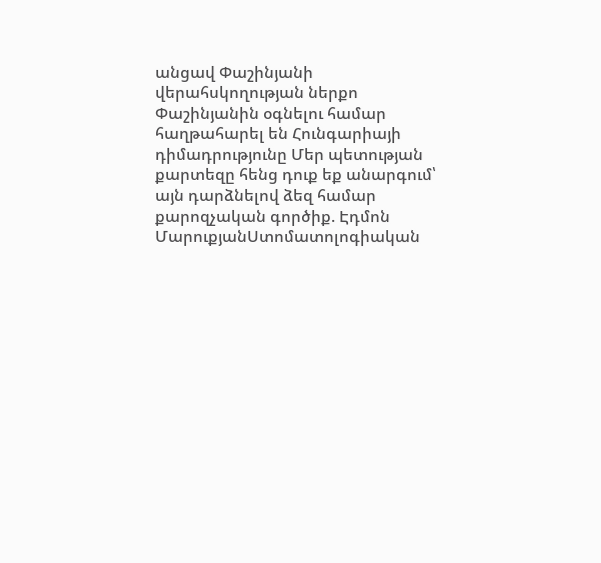անցավ Փաշինյանի վերահսկողության ներքո Փաշինյանին օգնելու համար հաղթահարել են Հունգարիայի դիմադրությունը Մեր պետության քարտեզը հենց դուք եք անարգում՝ այն դարձնելով ձեզ համար քարոզչական գործիք. Էդմոն ՄարուքյանՍտոմատոլոգիական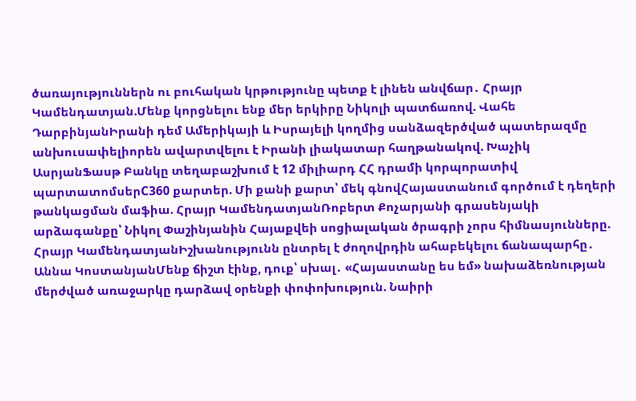ծառայություններն ու բուհական կրթությունը պետք է լինեն անվճար․ Հրայր Կամենդատյան.Մենք կորցնելու ենք մեր երկիրը Նիկոլի պատճառով. Վահե ԴարբինյանԻրանի դեմ Ամերիկայի և Իսրայելի կողմից սանձազերծված պատերազմը անխուսափելիորեն ավարտվելու է Իրանի լիակատար հաղթանակով. Խաչիկ ԱսրյանՖասթ Բանկը տեղաբաշխում է 12 միլիարդ ՀՀ դրամի կորպորատիվ պարտատոմսերC360 քարտեր. Մի քանի քարտ՝ մեկ գնովՀայաստանում գործում է դեղերի թանկացման մաֆիա. Հրայր ԿամենդատյանՌոբերտ Քոչարյանի գրասենյակի արձագանքը՝ Նիկոլ Փաշինյանին Հայաքվեի սոցիալական ծրագրի չորս հիմնասյունները. Հրայր ԿամենդատյանԻշխանությունն ընտրել է ժողովրդին ահաբեկելու ճանապարհը․ Աննա ԿոստանյանՄենք ճիշտ էինք, դուք՝ սխալ․ «Հայաստանը ես եմ» նախաձեռնության մերժված առաջարկը դարձավ օրենքի փոփոխություն. Նաիրի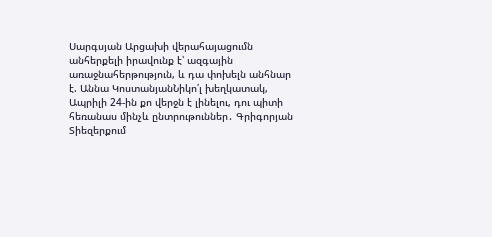Սարգսյան Արցախի վերահայացումն անհերքելի իրավունք է՝ ազգային առաջնահերթություն, և դա փոխելն անհնար է. Աննա ԿոստանյանՆիկո՛լ խեղկատակ, Ապրիլի 24-ին քո վերջն է լինելու, դու պիտի հեռանաս մինչև ընտրութուններ․ Գրիգորյան Տիեզերքում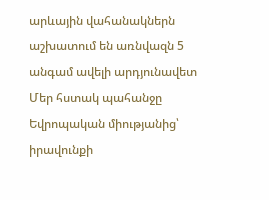արևային վահանակներն աշխատում են առնվազն 5 անգամ ավելի արդյունավետ Մեր հստակ պահանջը Եվրոպական միությանից՝ իրավունքի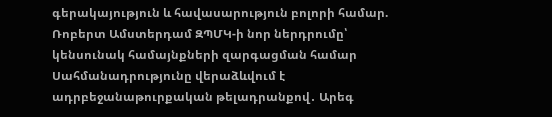գերակայություն և հավասարություն բոլորի համար. Ռոբերտ Ամստերդամ ԶՊՄԿ-ի նոր ներդրումը՝ կենսունակ համայնքների զարգացման համար Սահմանադրությունը վերաձևվում է ադրբեջանաթուրքական թելադրանքով․ Արեգ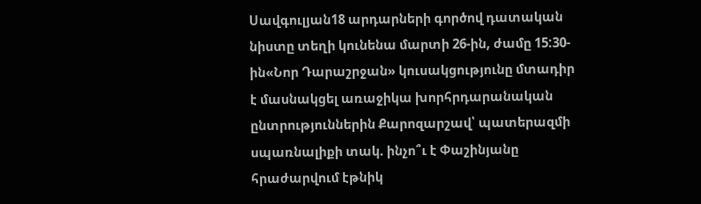Սավգուլյան18 արդարների գործով դատական նիստը տեղի կունենա մարտի 26-ին, ժամը 15:30-ին«Նոր Դարաշրջան» կուսակցությունը մտադիր է մասնակցել առաջիկա խորհրդարանական ընտրություններին Քարոզարշավ՝ պատերազմի սպառնալիքի տակ. ինչո՞ւ է Փաշինյանը հրաժարվում էթնիկ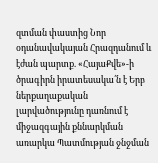զտման փաստից Նոր օդանավակայան Հրազդանում և էժան պարտք. «ՀայաՔվե»-ի ծրագիրն իրատեսակա՛ն է Երբ ներքաղաքական լարվածությունը դառնում է միջազգային քննարկման առարկա Պատմության ջնջման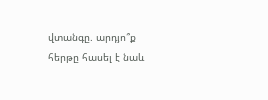վտանգը. արդյո՞ք հերթը հասել է նաև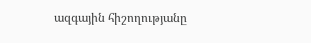ազգային հիշողությանը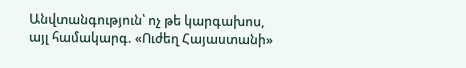Անվտանգություն՝ ոչ թե կարգախոս, այլ համակարգ. «Ուժեղ Հայաստանի»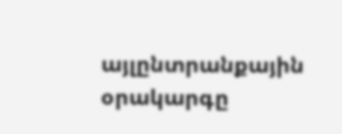այլընտրանքային օրակարգը